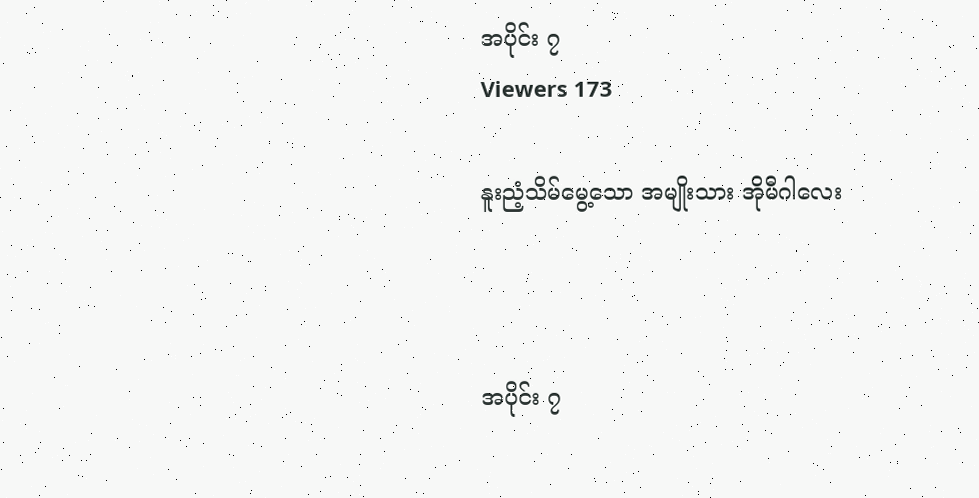အပိုင်း ၇
Viewers 173

နူးညံ့သိမ်မွေ့သော အမျိုးသား အိုမီဂါလေး



အပိုင်း ၇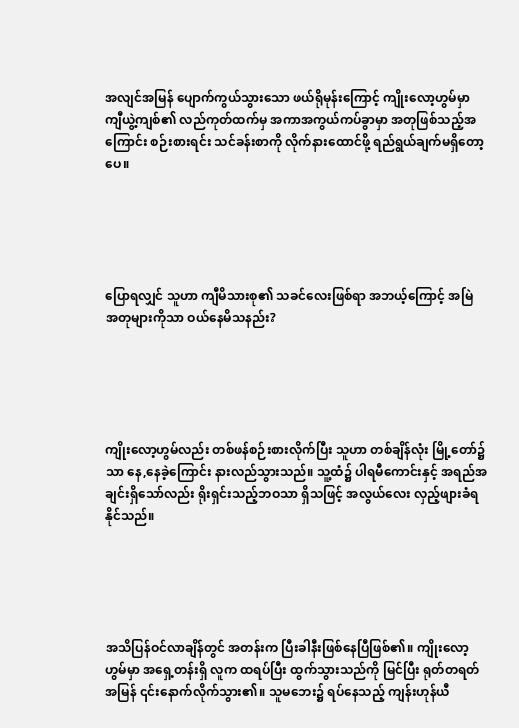အလျင်အမြန် ပျောက်ကွယ်သွားသော ဖယ်ရိုမုန်းကြောင့် ကျိုးလော့ဟွမ်မှာ ကျီယွဲ့ကျစ်၏ လည်ကုတ်ထက်မှ အကာအကွယ်ကပ်ခွာမှာ အတုဖြစ်သည့်အကြောင်း စဉ်းစားရင်း သင်ခန်းစာကို လိုက်နားထောင်ဖို့ ရည်ရွယ်ချက်မရှိတော့ပေ။





ပြောရလျှင် သူဟာ ကျီမိသားစု၏ သခင်လေးဖြစ်ရာ အဘယ့်ကြောင့် အမြဲ အတုများကိုသာ ဝယ်နေမိသနည်း?





ကျိုးလော့ဟွမ်လည်း တစ်ဖန်စဉ်းစားလိုက်ပြီး သူဟာ တစ်ချိန်လုံး ‌မြို့တော်၌သာ နေ,နေခဲ့ကြောင်း နားလည်သွားသည်။ သူ့ထံ၌ ပါရမီကောင်းနှင့် အရည်အချင်းရှိသော်လည်း ရိုးရှင်းသည့်ဘဝသာ ရှိသဖြင့် အလွယ်လေး လှည့်ဖျားခံရနိုင်သည်။





အသိပြန်ဝင်လာချိန်တွင် အတန်းက ပြီးခါနီးဖြစ်နေပြီဖြစ်၏။ ကျိုးလော့ဟွမ်မှာ အရှေ့တန်းရှိ လူက ထရပ်ပြီး ထွက်သွားသည်ကို မြင်ပြီး ရုတ်တရတ် အမြန် ၎င်းနောက်လိုက်သွား၏။ သူမဘေး၌ ရပ်နေသည့် ကျန်းဟုန်ယီ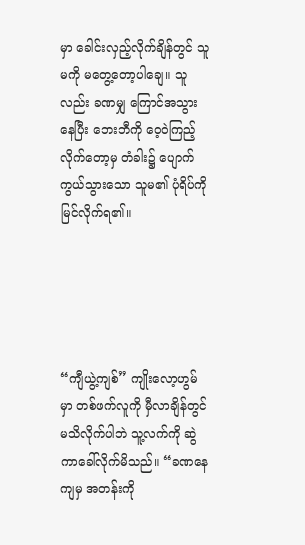မှာ ခေါင်းလှည့်လိုက်ချိန်တွင် သူမကို မတွေ့တော့ပါချေ။ သူလည်း ခဏမျှ ကြောင်အသွားနေပြီး ဘေးဘီကို ဝေ့ဝဲကြည့်လိုက်တော့မှ တံခါး၌ ပျောက်ကွယ်သွားသော သူမ၏ ပုံရိပ်ကို မြင်လိုက်ရ၏။





“ကျီယွဲ့ကျစ်” ကျိုးလော့ဟွမ်မှာ တစ်ဖက်လူကို မှီလာချိန်တွင် မသိလိုက်ပါဘဲ သူ့လက်ကို ‌ဆွဲကာခေါ်လိုက်မိသည်။ “ခဏနေကျမှ အတန်းကို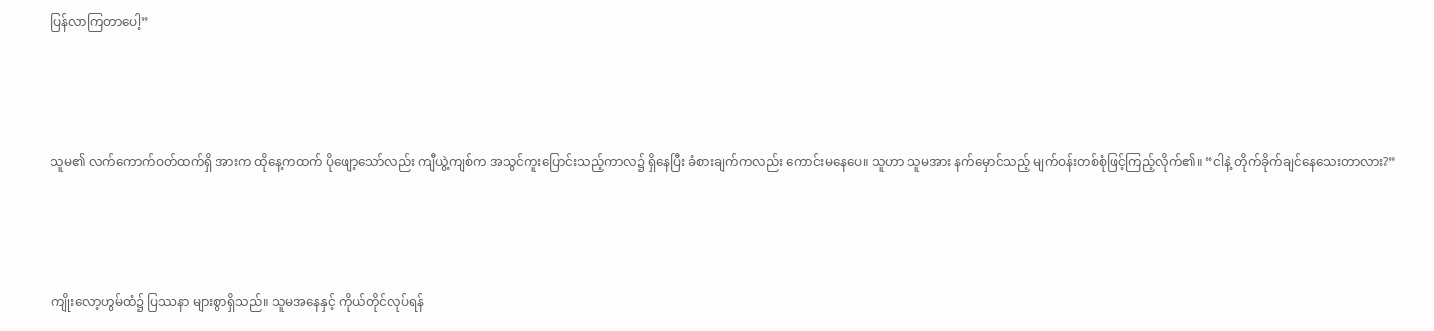ပြန်လာကြတာပေါ့”





သူမ၏ လက်ကောက်ဝတ်ထက်ရှိ အားက ထိုနေ့ကထက် ပိုဖျော့သော်လည်း ကျီယွဲ့ကျစ်က အသွင်ကူးပြောင်းသည့်ကာလ၌ ရှိနေပြီး ခံစားချက်ကလည်း ကောင်းမနေပေ။ သူဟာ သူမအား နက်မှောင်သည့် မျက်ဝန်းတစ်စုံဖြင့်ကြည့်လိုက်၏။ “ငါနဲ့ တိုက်ခိုက်ချင်နေသေးတာလား?”





ကျိုးလော့ဟွမ်ထံ၌ ပြဿနာ များစွာရှိသည်။ သူမအနေနှင့် ကိုယ်တိုင်လုပ်ရန်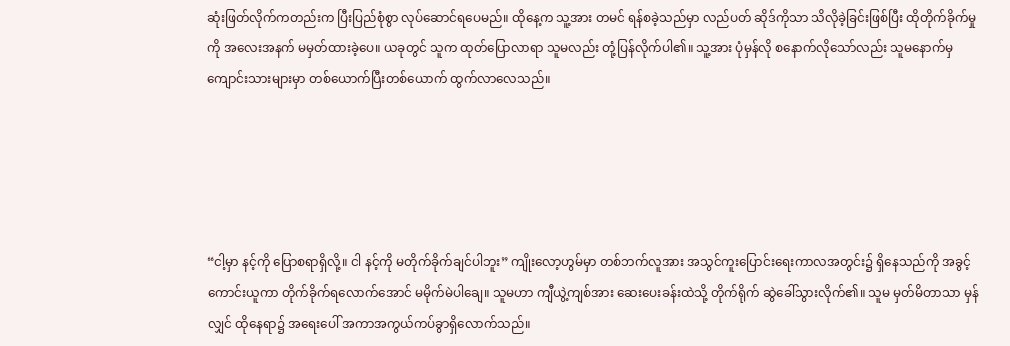ဆုံးဖြတ်လိုက်ကတည်းက ပြီးပြည်စုံစွာ လုပ်ဆောင်ရပေမည်။ ထိုနေ့က သူ့အား တမင် ရန်စခဲ့သည်မှာ လည်ပတ် ဆိုဒ်ကိုသာ သိလိုခဲ့ခြင်းဖြစ်ပြီး ထိုတိုက်ခိုက်မှုကို အလေးအနက် မမှတ်ထားခဲ့ပေ။ ယခုတွင် သူက ထုတ်ပြောလာရာ သူမလည်း တုံ့ပြန်လိုက်ပါ၏။ သူ့အား ပုံမှန်လို စနောက်လိုသော်လည်း သူမနောက်မှ ကျောင်းသားများမှာ တစ်ယောက်ပြီးတစ်ယောက် ထွက်လာလေသည်။





“ငါ့မှာ နင့်ကို ပြောစရာရှိလို့။ ငါ နင့်ကို မတိုက်ခိုက်ချင်ပါဘူး” ကျိုးလော့ဟွမ်မှာ တစ်ဘက်လူအား အသွင်ကူးပြောင်းရေးကာလအတွင်း၌ ရှိနေသည်ကို အခွင့်ကောင်းယူကာ တိုက်ခိုက်ရလောက်အောင် မမိုက်မဲပါချေ။ သူမဟာ ကျီယွဲ့ကျစ်အား ဆေးပေးခန်းထဲသို့ တိုက်ရိုက် ဆွဲခေါ်သွားလိုက်၏။ သူမ မှတ်မိတာသာ မှန်လျှင် ထိုနေရာ၌ အရေးပေါ် အကာအကွယ်ကပ်ခွာရှိလောက်သည်။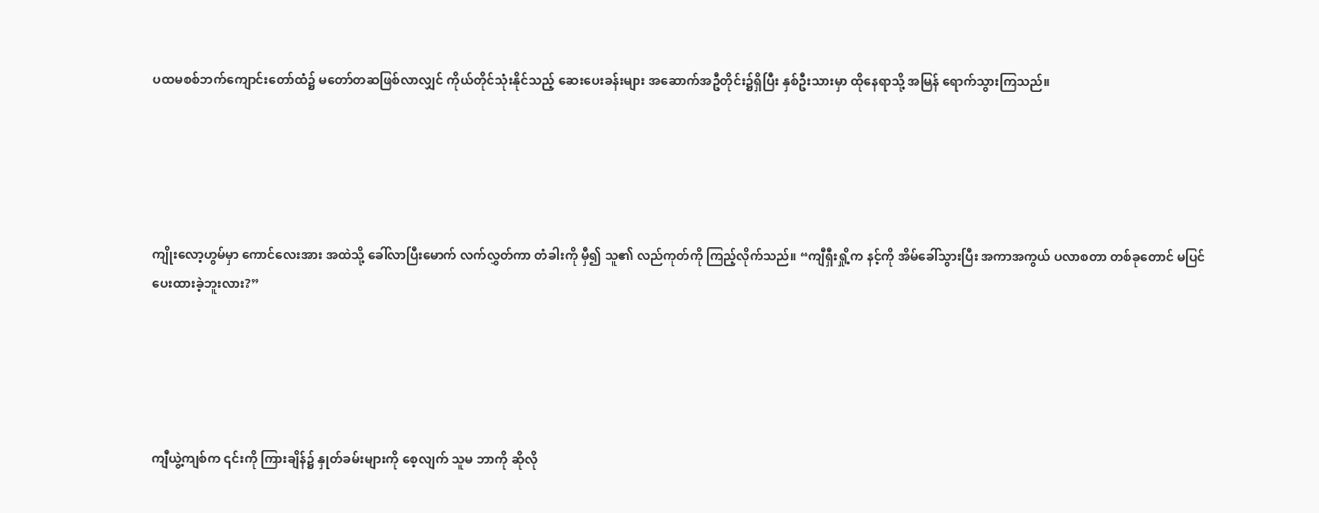ပထမစစ်ဘက်ကျောင်းတော်ထံ၌ မတော်တဆဖြစ်လာလျှင် ကိုယ်တိုင်သုံးနိုင်သည့် ဆေးပေးခန်းများ အဆောက်အဦတိုင်း၌ရှိပြီး နှစ်ဦးသားမှာ ထိုနေရာသို့ အမြန် ရောက်သွားကြသည်။





ကျိုးလော့ဟွမ်မှာ ကောင်လေးအား အထဲသို့ ခေါ်လာပြီးမောက် လက်လွှတ်ကာ တံခါးကို မှီ၍ သူ၏ လည်ကုတ်ကို ‌ကြည့်လိုက်သည်။ “ကျီရှီးရှို့က နင့်ကို အိမ်ခေါ်သွားပြီး အကာအကွယ် ပလာစတာ တစ်ခုတောင် မပြင်ပေးထားခဲ့ဘူးလား?”





ကျီယွဲ့ကျစ်က ၎င်းကို ကြားချိန်၌ နှုတ်ခမ်းများကို စေ့လျက် သူမ ဘာကို ဆိုလို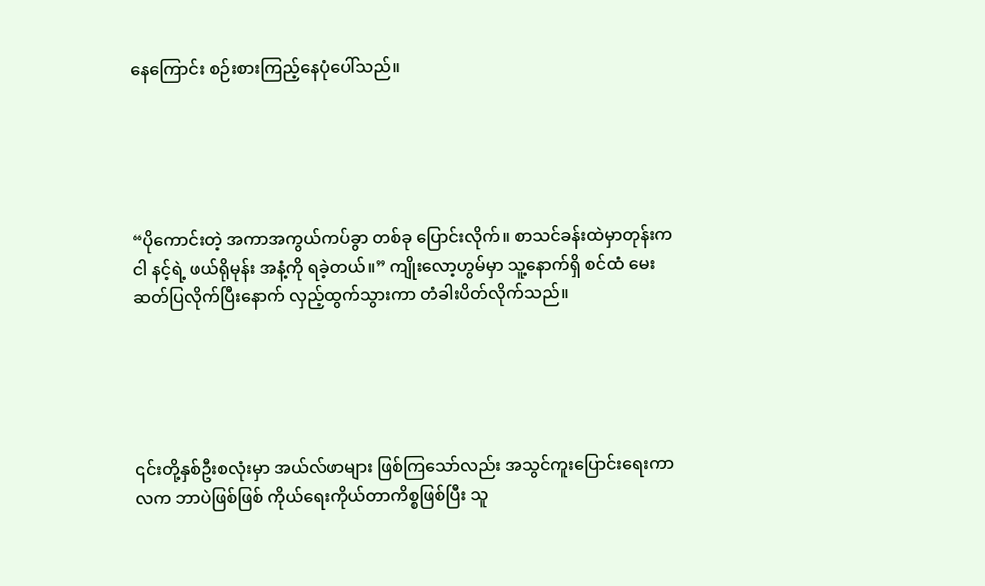နေကြောင်း စဉ်းစားကြည့်နေပုံပေါ်သည်။





“ပိုကောင်းတဲ့ အကာအကွယ်ကပ်ခွာ တစ်ခု ပြောင်းလိုက်။ စာသင်ခန်းထဲမှာတုန်းက ငါ နင့်ရဲ့ ဖယ်ရိုမုန်း အနံ့ကို ရခဲ့တယ်။” ကျိုးလော့ဟွမ်မှာ သူ့နောက်ရှိ စင်ထံ မေးဆတ်ပြလိုက်ပြီးနောက် လှည့်ထွက်သွားကာ တံခါးပိတ်လိုက်သည်။





၎င်းတို့နှစ်ဦးစလုံးမှာ အယ်လ်ဖာများ ဖြစ်ကြသော်လည်း အသွင်ကူးပြောင်းရေးကာလက ဘာပဲဖြစ်ဖြစ် ကိုယ်ရေးကိုယ်တာကိစ္စဖြစ်ပြီး သူ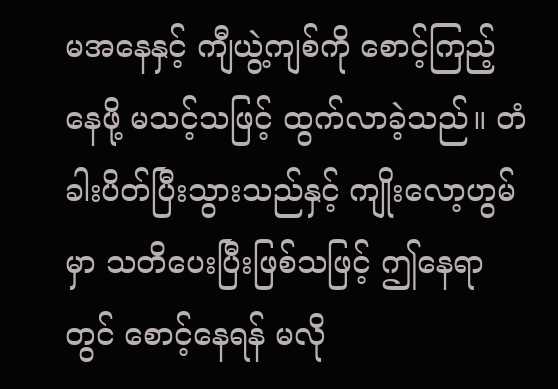မအနေနှင့် ကျီယွဲ့ကျစ်ကို စောင့်ကြည့်နေဖို့ မသင့်သဖြင့် ထွက်လာခဲ့သည်။ တံခါးပိတ်ပြီးသွားသည်နှင့် ကျိုးလော့ဟွမ်မှာ သတိပေးပြီးဖြစ်သဖြင့် ဤနေရာတွင် စောင့်နေရန် မလို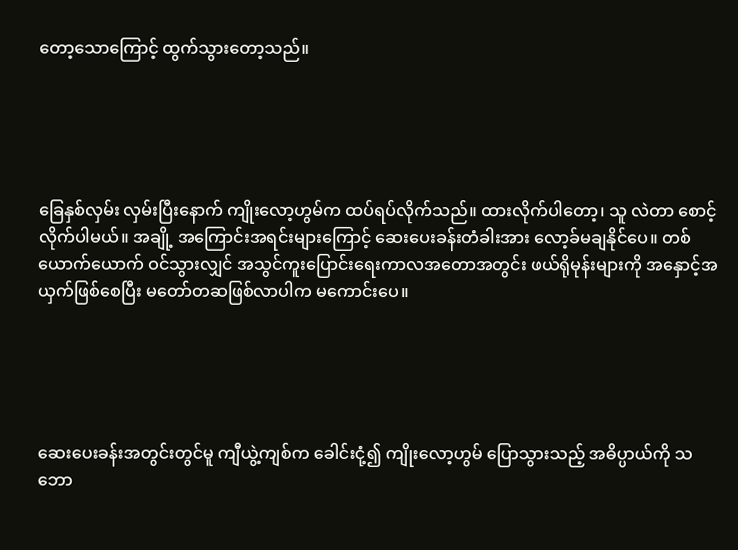တော့သောကြောင့် ထွက်သွားတော့သည်။





ခြေ‌နှစ်လှမ်း လှမ်းပြီးနောက် ကျိုးလော့ဟွမ်က ထပ်ရပ်လိုက်သည်။ ထားလိုက်ပါတော့၊ သူ လဲတာ စောင့်လိုက်ပါမယ်။ အချို့ အကြောင်းအရင်းများကြောင့် ဆေးပေးခန်းတံခါးအား လော့ခ်မချနိုင်ပေ။ တစ်ယောက်ယောက် ဝင်သွားလျှင် အသွင်ကူးပြောင်းရေးကာလအတောအတွင်း ဖယ်ရိုမုန်းများကို အနှောင့်အယှက်ဖြစ်စေပြီး ‌မတော်တဆဖြစ်လာပါက မကောင်းပေ။





ဆေးပေးခန်းအတွင်းတွင်မူ ကျီယွဲ့ကျစ်က ခေါင်းငုံ့၍ ကျိုးလော့ဟွမ် ပြောသွားသည့် အဓိပ္ပာယ်ကို သဘော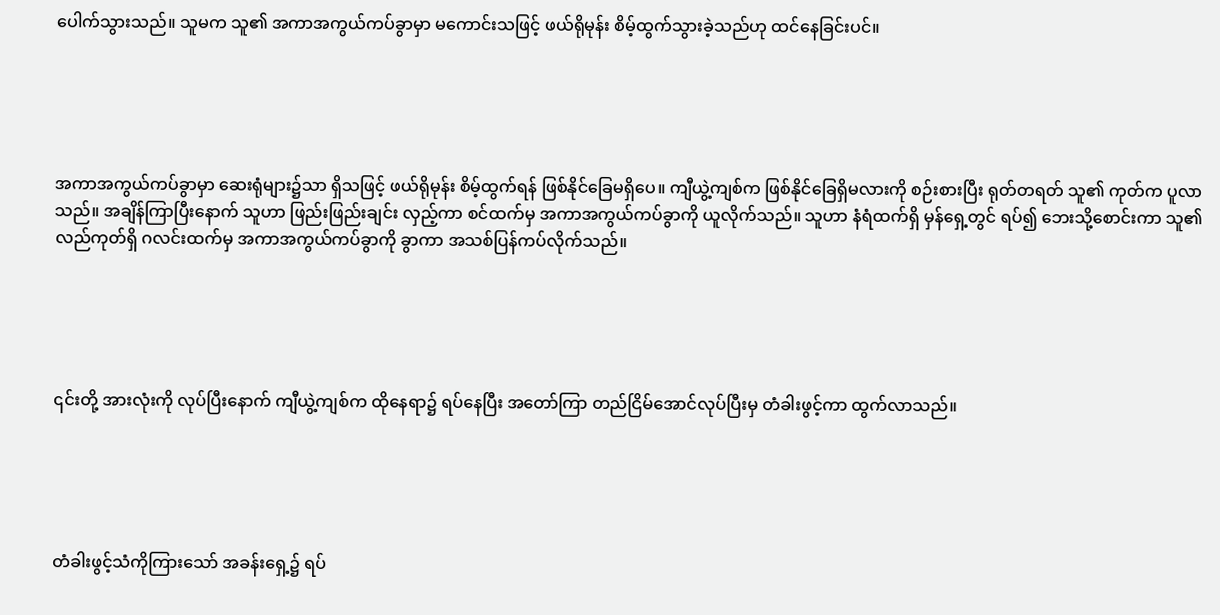ပေါက်သွားသည်။ သူမက သူ၏ အကာအကွယ်ကပ်ခွာမှာ မကောင်းသဖြင့် ဖယ်ရိုမုန်း စိမ့်ထွက်သွားခဲ့သည်ဟု ထင်နေခြင်းပင်။





အကာအကွယ်ကပ်ခွာမှာ ဆေးရုံများ၌သာ ရှိသဖြင့် ဖယ်ရိုမုန်း စိမ့်ထွက်ရန် ဖြစ်နိုင်ခြေမရှိပေ။ ကျီယွဲ့ကျစ်က ‌ဖြစ်နိုင်ခြေရှိမလားကို စဉ်းစားပြီး ရုတ်တရတ် သူ၏ ကုတ်က ပူလာသည်။ အချိန်ကြာပြီးနောက် သူဟာ ဖြည်းဖြည်းချင်း လှည့်ကာ စင်ထက်မှ အကာအကွယ်ကပ်ခွာကို ယူလိုက်သည်။ သူဟာ နံရံထက်ရှိ မှန်ရှေ့တွင် ရပ်၍ ဘေးသို့စောင်းကာ သူ၏ လည်ကုတ်ရှိ ဂလင်းထက်မှ အကာအကွယ်ကပ်ခွာကို ခွာကာ အသစ်ပြန်ကပ်လိုက်သည်။





၎င်းတို့ အားလုံးကို လုပ်ပြီးနောက် ကျီယွဲ့ကျစ်က ထိုနေရာ၌ ရပ်နေပြီး အတော်ကြာ တည်ငြိမ်အောင်လုပ်ပြီးမှ တံခါးဖွင့်ကာ ထွက်လာသည်။





တံခါးဖွင့်သံကိုကြားသော် အခန်းရှေ့၌ ရပ်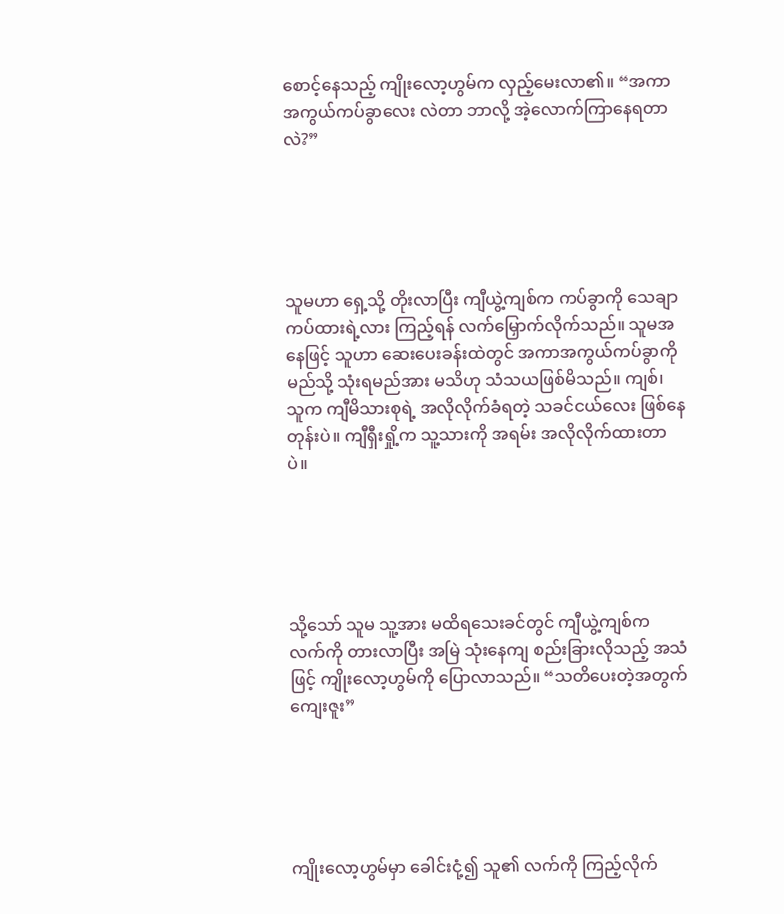စောင့်နေသည့် ကျိုးလော့ဟွမ်က လှည့်မေးလာ၏။ “အကာအကွယ်ကပ်ခွာလေး လဲတာ ဘာလို့ အဲ့လောက်ကြာနေရတာလဲ?”





သူမဟာ ရှေ့သို့ တိုးလာပြီး ကျီယွဲ့ကျစ်က ကပ်ခွာကို သေချာကပ်ထားရဲ့လား ကြည့်ရန် လက်မြှောက်လိုက်သည်။ သူမအနေဖြင့် သူဟာ ဆေးပေးခန်းထဲတွင် အကာအကွယ်ကပ်ခွာကို မည်သို့ သုံးရမည်အား မသိဟု သံသယဖြစ်မိသည်။ ကျစ်၊ သူက ကျီမိသားစုရဲ့ အလိုလိုက်ခံရတဲ့ သခင်ငယ်လေး ဖြစ်နေတုန်းပဲ။ ကျီရှီးရှို့က သူ့သားကို အရမ်း အလိုလိုက်ထားတာပဲ။





သို့သော် သူမ သူ့အား မထိရသေးခင်တွင် ကျီယွဲ့ကျစ်က လက်ကို တားလာပြီး အမြဲ သုံးနေကျ စည်းခြားလိုသည့် အသံဖြင့် ကျိုးလော့ဟွမ်ကို ပြောလာသည်။ “သတိပေးတဲ့အတွက် ကျေးဇူး”





ကျိုးလော့ဟွမ်မှာ ခေါင်းငုံ့၍ သူ၏ လက်ကို ကြည့်လိုက်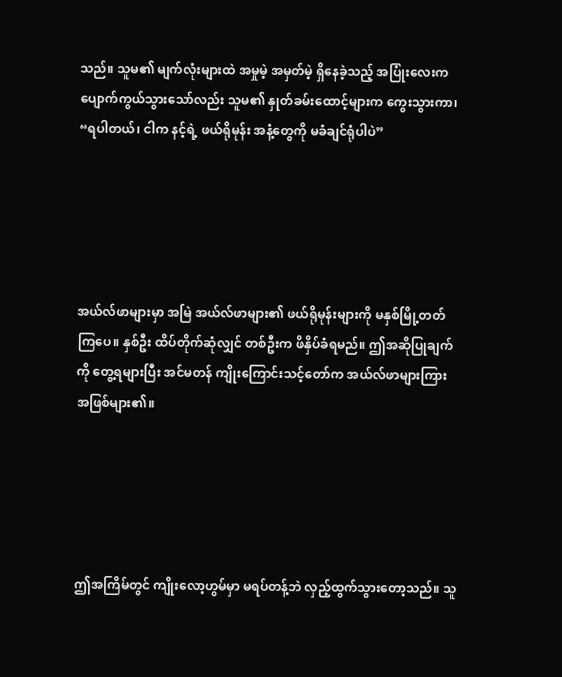သည်။ သူမ၏ မျက်လုံးများထဲ အမှုမဲ့ အမှတ်မဲ့ ရှိနေခဲ့သည့် အပြုံးလေးက ပျောက်ကွယ်သွားသော်လည်း သူမ၏ နှုတ်ခမ်းထောင့်များက ကွေးသွားကာ၊ “ရပါတယ်၊ ငါက နင့်ရဲ့ ဖယ်ရိုမုန်း အနံ့တွေကို မခံချင်ရုံပါပဲ”





အယ်လ်ဖာများမှာ အမြဲ အယ်လ်ဖာများ၏ ဖယ်ရိုမုန်းများကို မနှစ်မြို့တတ်ကြပေ။ နှစ်ဦး ထိပ်တိုက်ဆုံလျှင် တစ်ဦးက ဖိနှိပ်ခံရမည်။ ဤအဆိုပြုချက်ကို တွေ့ရများပြီး အင်မတန် ကျိုးကြောင်းသင့်တော်က အယ်လ်ဖာများကြား အဖြစ်များ၏။





ဤအကြိမ်တွင် ကျိုးလော့ဟွမ်မှာ မရပ်တန့်ဘဲ လှည့်ထွက်သွားတော့သည်။ သူ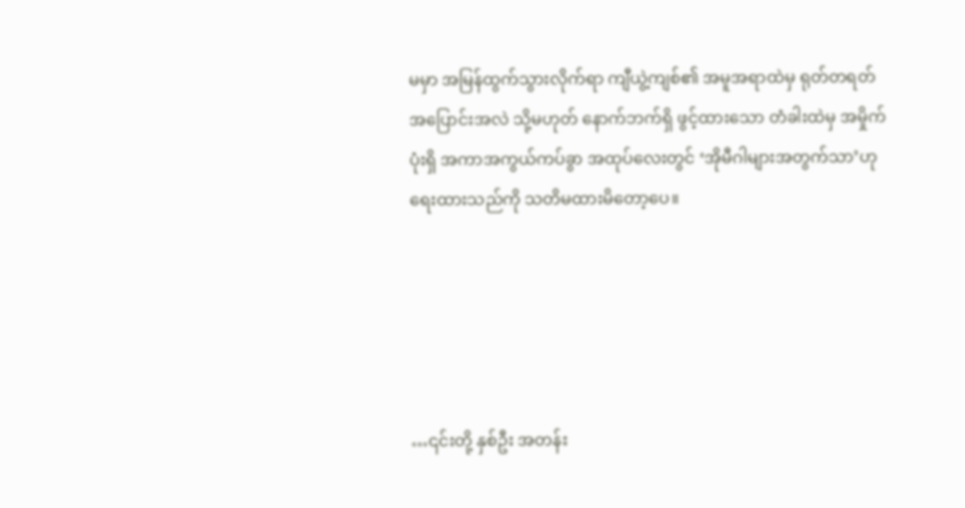မမှာ အမြန်ထွက်သွားလိုက်ရာ ကျီယွဲ့ကျစ်၏ အမူအရာထဲမှ ရုတ်တရတ် အပြောင်းအလဲ သို့မဟုတ် နောက်ဘက်ရှိ ဖွင့်ထားသော တံခါးထဲမှ အမှိုက်ပုံးရှိ အကာအကွယ်ကပ်ခွာ အထုပ်လေးတွင် ‘အိုမီဂါများအတွက်သာ’ဟု ရေးထားသည်ကို သတိမထားမိတော့ပေ။





…၎င်းတို့ နှစ်ဦး အတန်း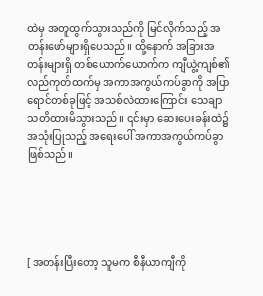ထဲမှ အတူထွက်သွားသည်ကို မြင်လိုက်သည့် အတန်းဖော်များရှိပေသည်။ ထို့နောက် အခြားအတန်းများရှိ တစ်ယောက်ယောက်က ကျီယွဲ့ကျစ်၏ လည်ကုတ်ထက်မှ အကာအကွယ်ကပ်ခွာကို အပြာရောင်တစ်ခုဖြင့် အသစ်လဲထားကြောင်း သေချာ သတိထားမိသွားသည်။ ၎င်းမှာ ဆေးပေးခန်းထဲ၌ အသုံးပြုသည့် အရေးပေါ် အကာအကွယ်ကပ်ခွာဖြစ်သည်။





[ အတန်းပြီးတော့ သူမက စီနီယာကျီကို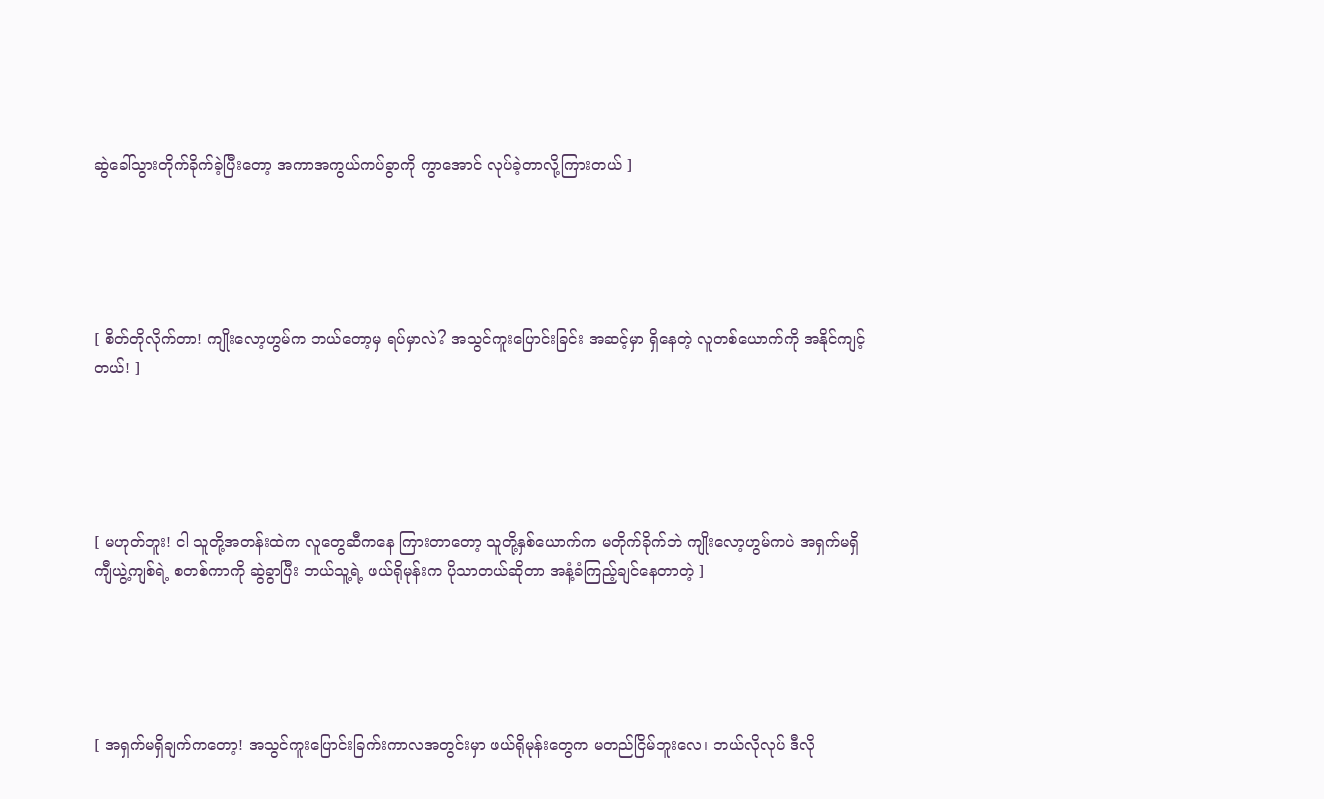ဆွဲခေါ်သွားတိုက်ခိုက်ခဲ့ပြီးတော့ အကာအကွယ်ကပ်ခွာကို ကွာအောင် လုပ်ခဲ့တာလို့ကြားတယ် ]





[ စိတ်တိုလိုက်တာ! ကျိုးလော့ဟွမ်က ဘယ်တော့မှ ရပ်မှာလဲ? အသွင်ကူးပြောင်းခြင်း အဆင့်မှာ ရှိနေတဲ့ လူတစ်ယောက်ကို အနိုင်ကျင့်တယ်! ]





[ မဟုတ်ဘူး! ငါ သူတို့အတန်းထဲက လူတွေဆီကနေ ကြားတာတော့ သူတို့နှစ်ယောက်က မတိုက်ခိုက်ဘဲ ကျိုးလော့ဟွမ်ကပဲ အရှက်မရှိ ကျီယွဲ့ကျစ်ရဲ့ စတစ်ကာကို ဆွဲခွာပြီး ဘယ်သူ့ရဲ့ ဖယ်ရိုမုန်းက ပိုသာတယ်ဆိုတာ အနံ့ခံကြည့်ချင်နေတာတဲ့ ]





[ အရှက်မရှိချက်ကတော့! အသွင်ကူးပြောင်းခြက်းကာလအတွင်းမှာ ဖယ်ရိုမုန်းတွေက မတည်ငြိမ်ဘူးလေ၊ ဘယ်လိုလုပ် ဒီလို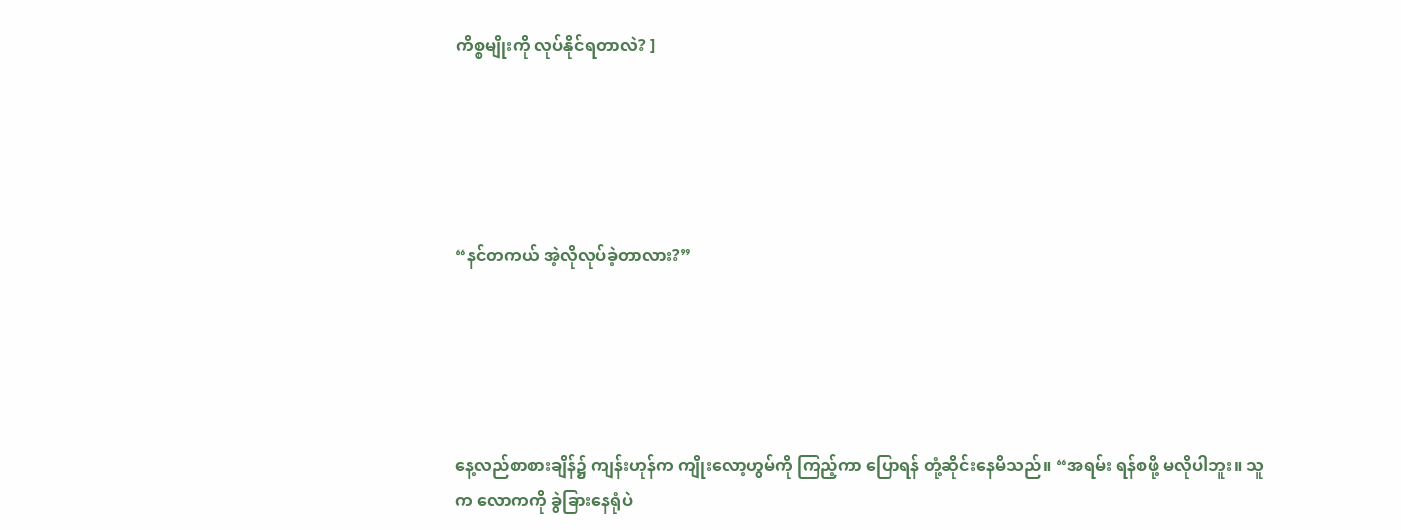ကိစ္စမျိုးကို လုပ်နိုင်ရတာလဲ? ]





“နင်တကယ် အဲ့လိုလုပ်ခဲ့တာလား?”





နေ့လည်စာစားချိန်၌ ကျန်းဟုန်က ကျိုးလော့ဟွမ်ကို ကြည့်ကာ ပြောရန် တုံ့ဆိုင်းနေမိသည်။ “အရမ်း ရန်စ‌ဖို့ မလိုပါဘူး။ သူက လောကကို ခွဲခြားနေရုံပဲ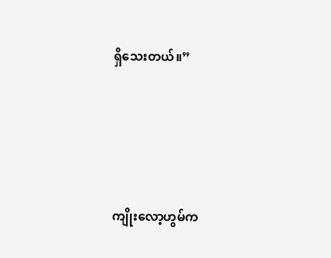ရှိသေးတယ်။”





ကျိုးလော့ဟွမ်က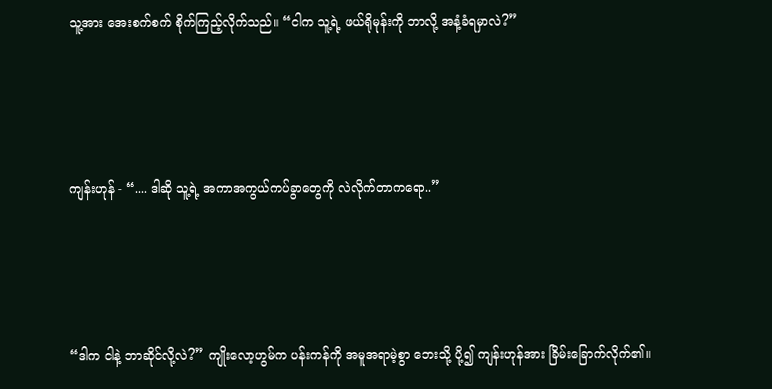သူ့အား အေးစက်စက် စိုက်ကြည့်လိုက်သည်။ “ငါက သူ့ရဲ့ ဖယ်ရိုမုန်းကို ဘာလို့ အနံ့ခံရမှာလဲ?”





ကျန်းဟုန် - “.... ဒါဆို သူ့ရဲ့ အကာအကွယ်ကပ်ခွာတွေကို လဲလိုက်တာကရော..”





“ဒါက ငါနဲ့ ဘာဆိုင်လို့လဲ?” ကျိုးလော့ဟွမ်က ပန်းကန်ကို အမူအရာမဲ့စွာ ဘေးသို့ ပို့၍ ကျန်းဟုန်အား ခြိမ်းခြောက်လိုက်၏။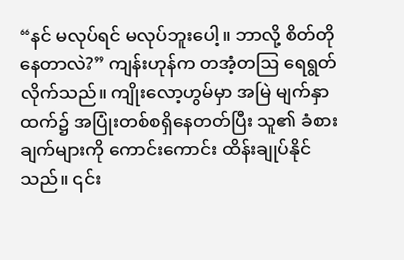“နင် မလုပ်ရင် မလုပ်ဘူးပေါ့။ ဘာလို့ ‌စိတ်တိုနေတာလဲ?” ကျန်းဟုန်က တအံ့တဩ ရေရွတ်လိုက်သည်။ ကျိုးလော့ဟွမ်မှာ အမြဲ မျက်နှာထက်၌ အပြုံးတစ်စရှိနေတတ်ပြီး သူ၏ ခံစားချက်များကို ကောင်းကောင်း ထိန်းချုပ်နိုင်သည်။ ၎င်း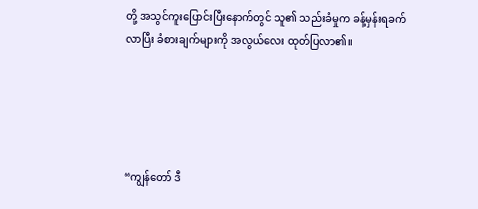တို့ အသွင်ကူးပြောင်းပြီးနောက်တွင် သူ၏ သည်းခံမှုက ခန့်မှန်းရခက်လာပြီး ခံစားချက်များကို အလွယ်လေး ထုတ်ပြလာ၏။





“ကျွန်တော် ဒီ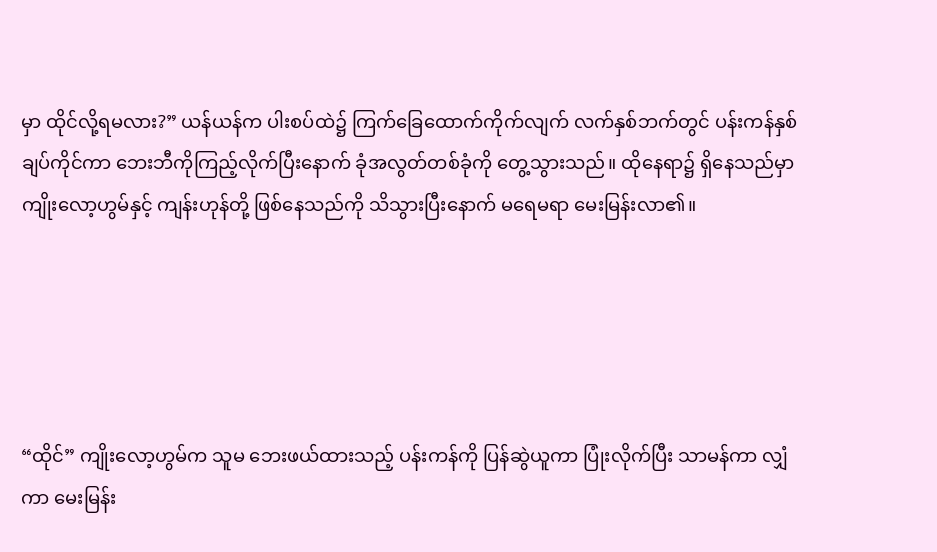မှာ ထိုင်လို့ရမလား?” ယန်ယန်က ပါးစပ်ထဲ၌ ကြက်ခြေထောက်ကိုက်လျက် လက်နှစ်ဘက်တွင် ပန်းကန်နှစ်ချပ်ကိုင်ကာ ဘေးဘီကိုကြည့်လိုက်ပြီးနောက် ‌ခုံအလွတ်တစ်ခုံကို တွေ့သွားသည်။ ထိုနေရာ၌ ရှိနေသည်မှာ ကျိုးလော့ဟွမ်နှင့် ကျန်းဟုန်တို့ ဖြစ်နေသည်ကို သိသွားပြီးနောက် မရေမရာ မေးမြန်းလာ၏။





“ထိုင်” ကျိုးလော့ဟွမ်က သူမ ဘေးဖယ်ထားသည့် ပန်းကန်ကို ပြန်ဆွဲယူကာ ပြုံးလိုက်ပြီး သာမန်ကာ လျှံကာ မေးမြန်း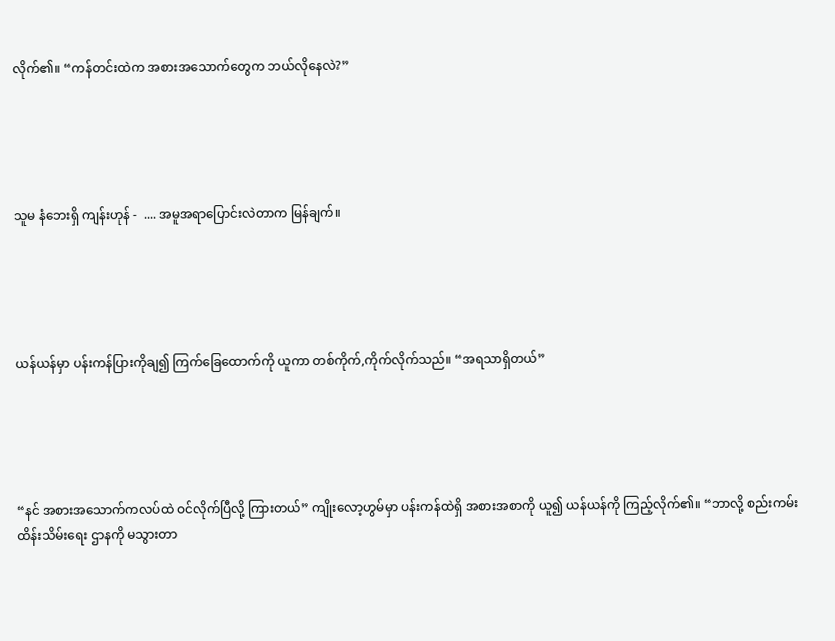လိုက်၏။ “ကန်တင်းထဲက အစားအသောက်တွေက ဘယ်လိုနေလဲ?”





သူမ နံဘေးရှိ ကျန်းဟုန် -  .... အမူအရာပြောင်းလဲတာက မြန်ချက်။





ယန်ယန်မှာ ပန်းကန်ပြားကိုချ၍ ကြက်ခြေထောက်ကို ယူကာ တစ်ကိုက်,ကိုက်လိုက်သည်။ “အရသာရှိတယ်”





“နင် အစားအသောက်ကလပ်ထဲ ဝင်လိုက်ပြီလို့ ကြားတယ်” ကျိုးလော့ဟွမ်မှာ ပန်းကန်ထဲရှိ အစားအစာကို ယူ၍ ယန်ယန်ကို ကြည့်လိုက်၏။ “ဘာလို့ စည်းကမ်းထိန်းသိမ်းရေး ဌာနကို မသွားတာ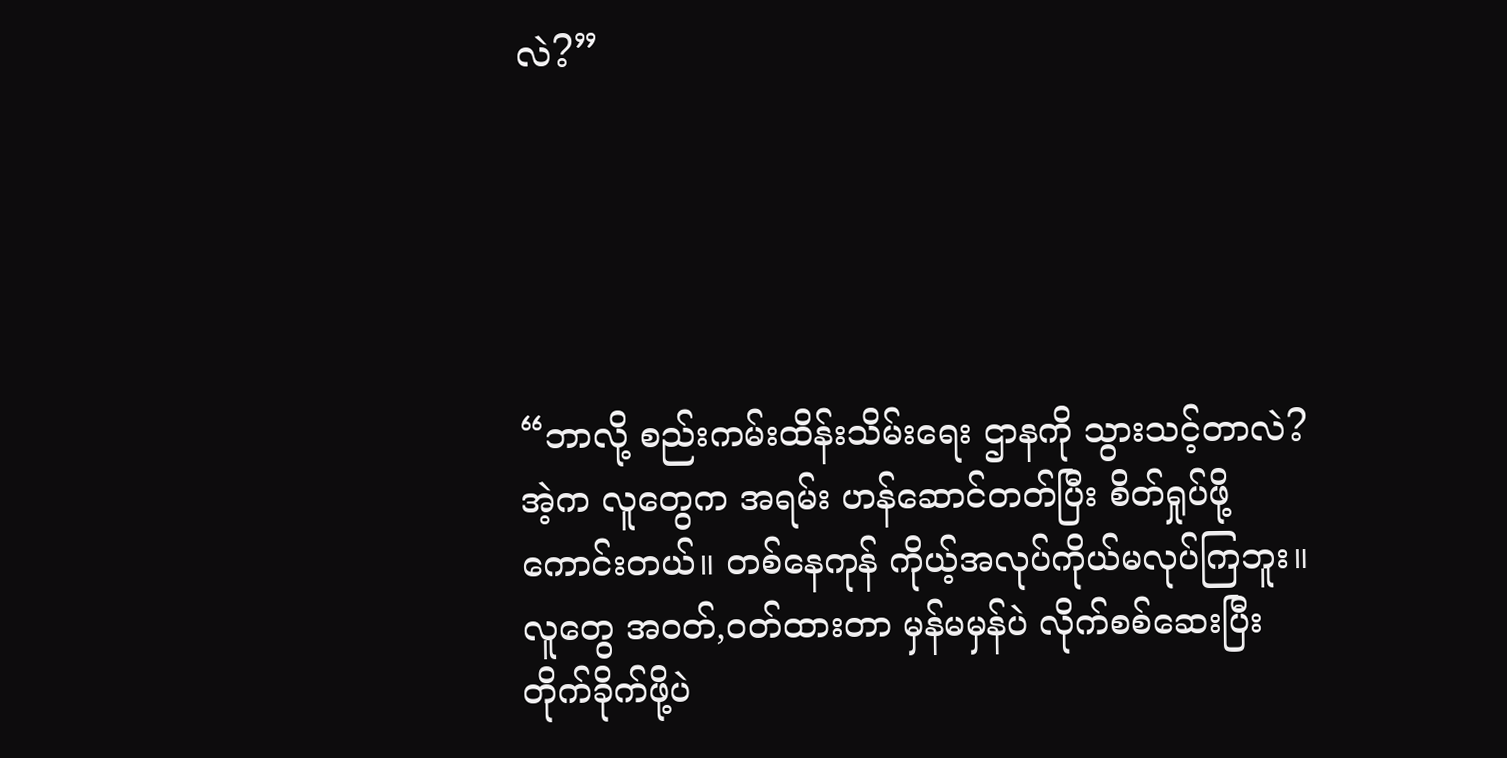လဲ?”





“ဘာလို့ စည်းကမ်းထိန်းသိမ်းရေး ဌာနကို သွားသင့်တာလဲ? အဲ့က လူတွေက အရမ်း ဟန်ဆောင်တတ်ပြီး စိတ်ရှုပ်ဖို့ ကောင်းတယ်။ တစ်နေကုန် ကိုယ့်အလုပ်ကိုယ်မလုပ်ကြဘူး။ လူတွေ အဝတ်,ဝတ်ထားတာ မှန်မမှန်ပဲ လိုက်စစ်ဆေးပြီး တိုက်ခိုက်ဖို့ပဲ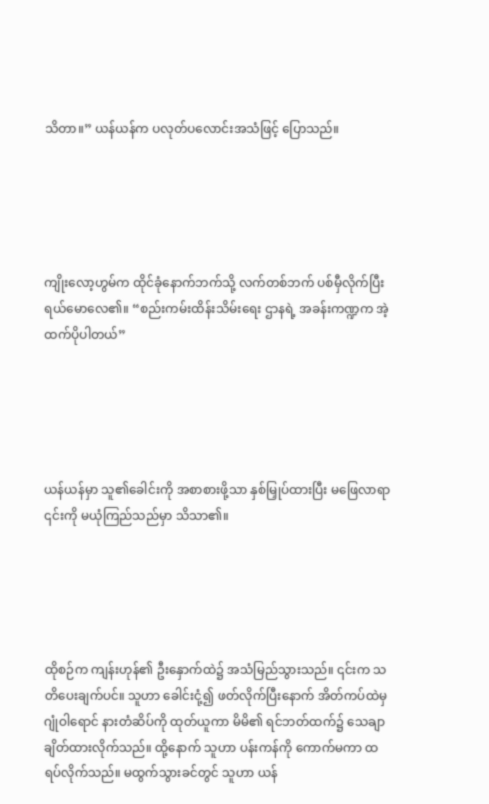သိတာ။” ယန်ယန်က ပလုတ်ပလောင်းအသံဖြင့် ပြောသည်။





ကျိုးလော့ဟွမ်က ထိုင်ခုံနောက်ဘက်သို့ လက်တစ်ဘက် ပစ်မှီလိုက်ပြီး ရယ်မောလေ၏။ “စည်းကမ်းထိန်းသိမ်းရေး ဌာနရဲ့ အခန်းကဏ္ဍက အဲ့ထက်ပိုပါတယ်”





ယန်ယန်မှာ သူ၏ခေါင်းကို အစာစားဖို့သာ နှစ်မြှုပ်ထားပြီး မဖြေလာရာ ၎င်းကို မယုံကြည်သည်မှာ သိသာ၏။





ထိုစဉ်က ကျန်းဟုန်၏ ဦးနှောက်ထဲ၌ အသံမြည်သွားသည်။ ၎င်းက သတိပေးချက်ပင်။ သူဟာ ခေါင်းငုံ့၍ ဖတ်လိုက်ပြီးနောက် အိတ်ကပ်ထဲမှ ဂျုံဝါရောင် နားတံဆိပ်ကို ထုတ်ယူကာ မိမိ၏ ရင်ဘတ်ထက်၌ သေချာ ချိတ်ထားလိုက်သည်။ ထို့နောက် သူဟာ ပန်းကန်ကို ကောက်မကာ ထရပ်လိုက်သည်။ မထွက်သွားခင်တွင် သူဟာ ယန်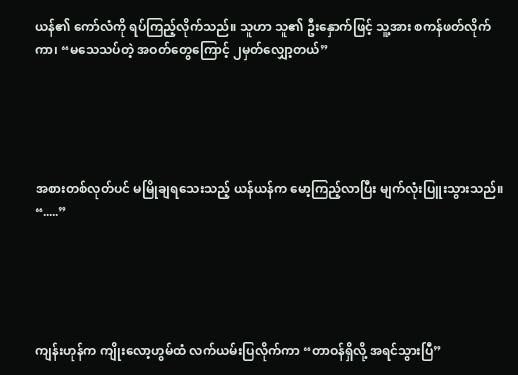ယန်၏ ကော်လံကို ရပ်ကြည့်လိုက်သည်။ သူဟာ သူ၏ ဦးနှောက်ဖြင့် သူ့အား စကန်ဖတ်လိုက်ကာ၊ “မသေသပ်တဲ့ အဝတ်တွေကြောင့် ၂မှတ်လျှော့တယ်”





အစားတစ်လုတ်ပင် မမြိုချရသေးသည့် ယန်ယန်က မော့ကြည့်လာပြီး မျက်လုံးပြူးသွားသည်။ “.....”





ကျန်းဟုန်က ကျိုးလော့ဟွမ်ထံ လက်ယမ်းပြလိုက်ကာ “တာဝန်ရှိလို့ အရင်သွားပြီ”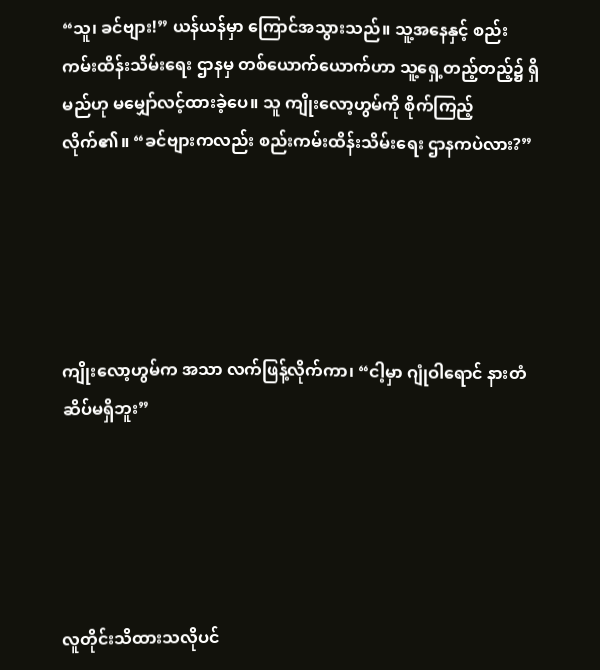“သူ၊ ခင်ဗျား!” ယန်ယန်မှာ ကြောင်အသွားသည်။ သူ့အနေနှင့် စည်းကမ်းထိန်းသိမ်းရေး ဌာနမှ တစ်ယောက်ယောက်ဟာ သူ့ရှေ့တည့်တည့်၌ ရှိမည်ဟု မမျှော်လင့်ထားခဲ့ပေ။ သူ ကျိုးလော့ဟွမ်ကို စိုက်ကြည့်လိုက်၏။ “ခင်ဗျားကလည်း စည်းကမ်းထိန်းသိမ်းရေး ဌာနကပဲလား?”





ကျိုးလော့ဟွမ်က အသာ လက်ဖြန့်လိုက်ကာ၊ “ငါ့မှာ ဂျုံဝါရောင် နားတံဆိပ်မရှိဘူး”





လူတိုင်းသိထားသလိုပင်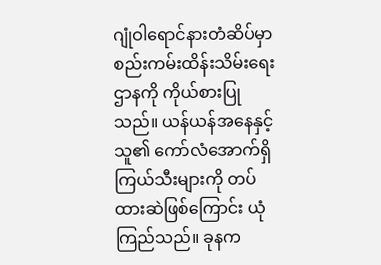ဂျုံဝါရောင်နားတံဆိပ်မှာ စည်းကမ်းထိန်းသိမ်းရေး ဌာနကို ကိုယ်စားပြုသည်။ ယန်ယန်အနေနှင့် သူ၏ ကော်လံအောက်ရှိ ကြယ်သီးများကို တပ်ထားဆဲဖြစ်ကြောင်း ယုံကြည်သည်။ ခုနက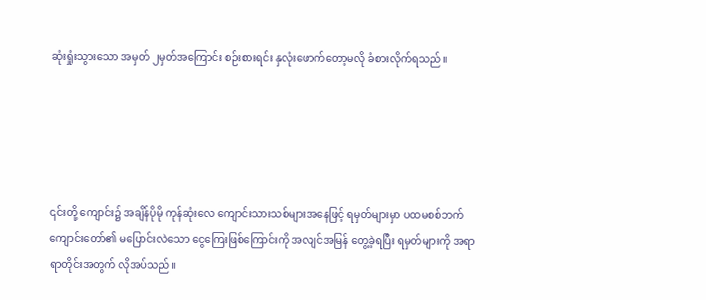ဆုံးရှုံးသွားသော အမှတ် ၂မှတ်အကြောင်း စဉ်းစားရင်း နှလုံးဖောက်တော့မလို ခံစားလိုက်ရသည်။





၎င်းတို့ ကျောင်း၌ အချိန်ပိုမို ကုန်ဆုံးလေ ကျောင်းသားသစ်များအနေဖြင့် ရမှတ်များမှာ ပထမစစ်ဘက်ကျောင်းတော်၏ မပြောင်းလဲသော ငွေကြေးဖြစ်ကြောင်းကို အလျင်အမြန် တွေ့ခဲ့ရပြီး ရမှတ်များကို အရာရာတိုင်းအတွက် လိုအပ်သည်။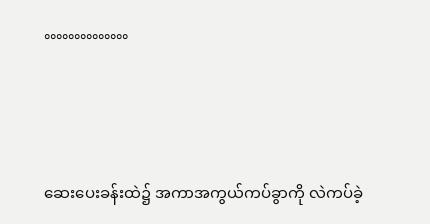°°°°°°°°°°°°°°





ဆေးပေးခန်းထဲ၌ အကာအကွယ်ကပ်ခွာကို လဲကပ်ခဲ့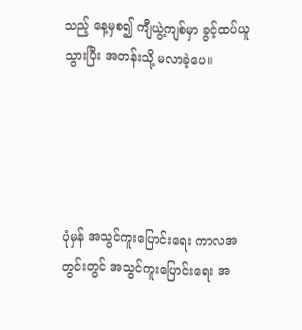သည့် နေ့မှစ၍ ကျီယွဲ့ကျစ်မှာ ခွင့်ထပ်ယူသွားပြီး အတန်းသို့ မလာခဲ့ပေ။





ပုံမှန် အသွင်ကူးပြောင်းရေး ကာလအတွင်းတွင် အသွင်ကူးပြောင်းရေး အ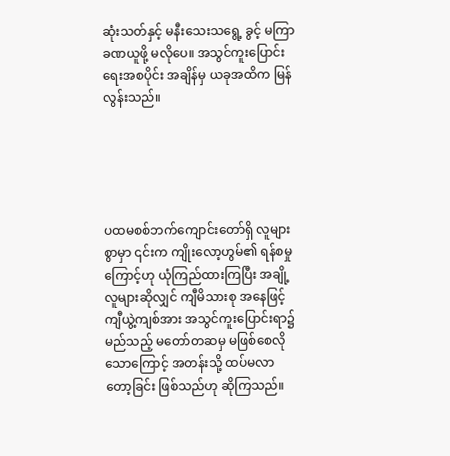ဆုံးသတ်နှင့် မနီးသေးသရွေ့ ခွင့် မကြာခဏယူဖို့ မလိုပေ။ အသွင်ကူးပြောင်းရေးအစပိုင်း အချိန်မှ ယခုအထိက မြန်လွန်းသည်။





ပထမစစ်ဘက်ကျောင်းတော်ရှိ လူများစွာမှာ ၎င်းက ကျိုးလော့ဟွမ်၏ ရန်စမှုကြောင့်ဟု ယုံကြည်ထားကြပြီး အချို့လူများဆိုလျှင် ကျီမိသားစု အနေဖြင့် ကျီယွဲ့ကျစ်အား အသွင်ကူးပြောင်းရာ၌ မည်သည့် မတော်တဆမှ မဖြစ်စေလိုသောကြောင့် အတန်းသို့ ထပ်မလာတော့ခြင်း ဖြစ်သည်ဟု ဆိုကြသည်။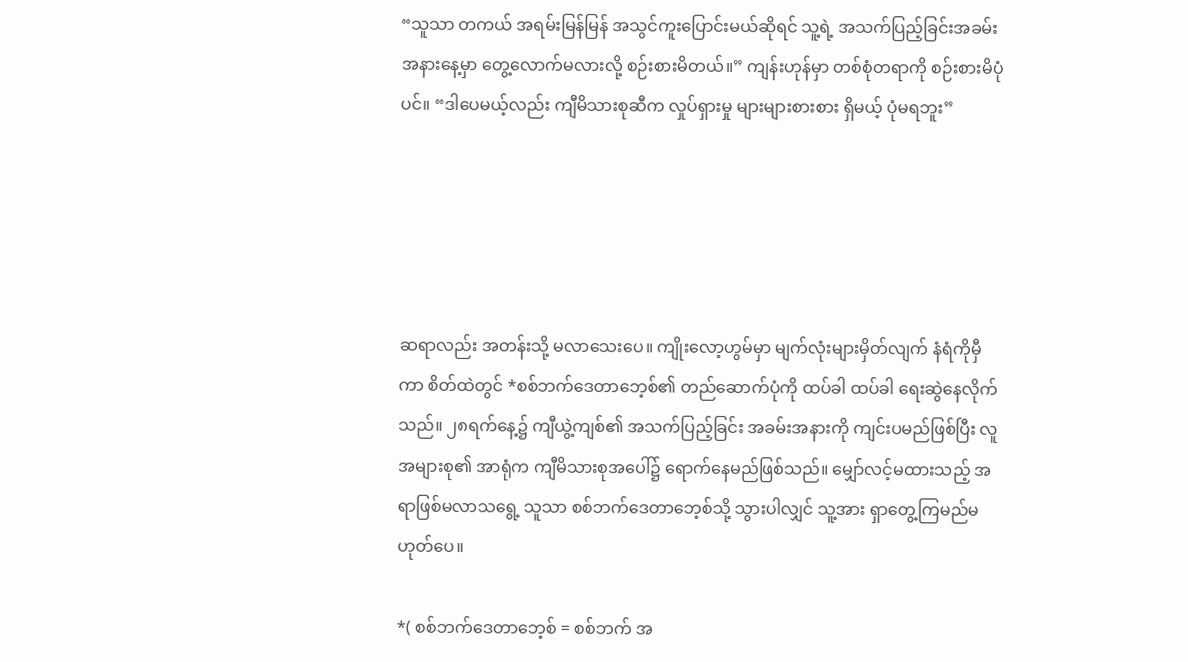“သူသာ တကယ် အရမ်းမြန်မြန် အသွင်ကူးပြောင်းမယ်ဆိုရင် သူ့ရဲ့ အသက်ပြည့်ခြင်းအခမ်းအနားနေ့မှာ တွေ့လောက်မလားလို့ စဉ်းစားမိတယ်။” ကျန်းဟုန်မှာ တစ်စုံတရာကို စဉ်းစားမိပုံပင်။ “ဒါပေမယ့်လည်း ကျီမိသားစုဆီက လှုပ်ရှားမှု များများစားစား ရှိမယ့် ပုံမရဘူး”





ဆရာလည်း အတန်းသို့ မလာသေးပေ။ ကျိုးလော့ဟွမ်မှာ မျက်လုံးများမှိတ်လျက် နံရံကိုမှီကာ စိတ်ထဲတွင် *စစ်ဘက်ဒေတာဘေ့စ်၏ တည်ဆောက်ပုံကို ထပ်ခါ ထပ်ခါ ရေးဆွဲနေလိုက်သည်။ ၂၈ရက်နေ့၌ ကျီယွဲ့ကျစ်၏ အသက်ပြည့်ခြင်း အခမ်းအနားကို ကျင်းပမည်ဖြစ်ပြီး လူအများစု၏ အာရုံက ကျီမိသားစုအပေါ်၌ ရောက်နေမည်ဖြစ်သည်။ မျှော်လင့်မထားသည့် အရာဖြစ်မလာသရွေ့ သူသာ စစ်ဘက်ဒေတာဘေ့စ်သို့ သွားပါလျှင် သူ့အား ရှာတွေ့ကြမည်မဟုတ်ပေ။

*( စစ်ဘက်ဒေတာဘေ့စ် = စစ်ဘက် အ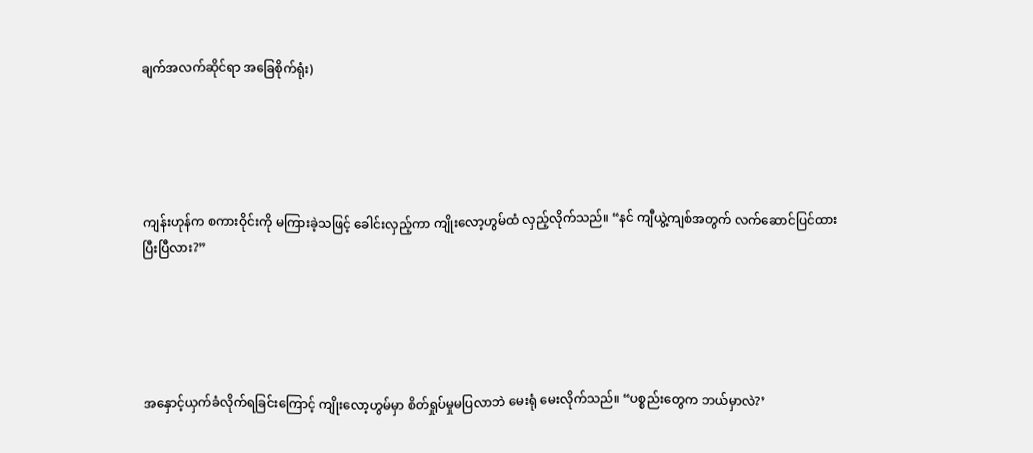ချက်အလက်ဆိုင်ရာ အခြေစိုက်ရုံး)





ကျန်းဟုန်က စကားဝိုင်းကို မကြားခဲ့သဖြင့် ခေါင်းလှည့်ကာ ကျိုးလော့ဟွမ်ထံ လှည့်လိုက်သည်။ “နင် ကျီယွဲ့ကျစ်အတွက် လက်ဆောင်ပြင်ထားပြီးပြီလား?”





အနှောင့်ယှက်ခံလိုက်ရခြင်းကြောင့် ကျိုးလော့ဟွမ်မှာ စိတ်ရှုပ်မှုမပြလာဘဲ မေးရုံ မေးလိုက်သည်။ “ပစ္စည်းတွေက ဘယ်မှာလဲ?’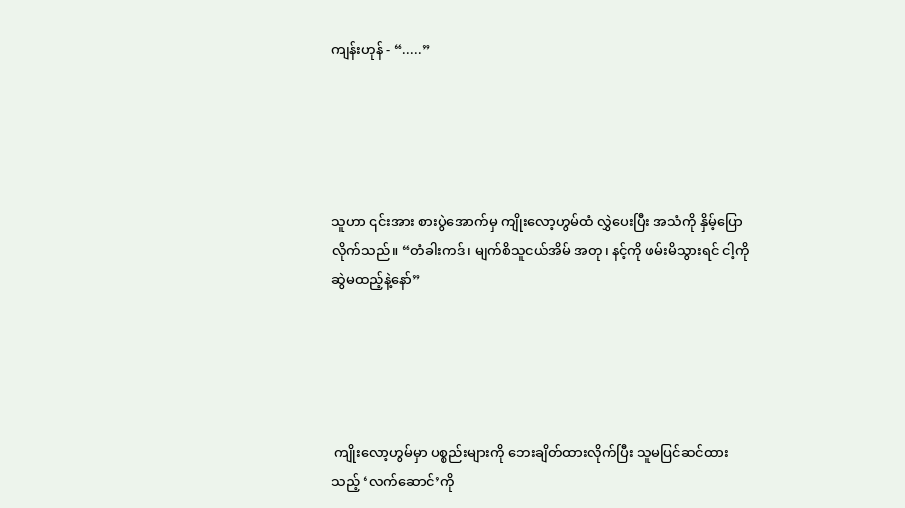ကျန်းဟုန် - “.....”





သူဟာ ၎င်းအား စားပွဲအောက်မှ ကျိုးလော့ဟွမ်ထံ လွှဲပေးပြီး အသံကို နှိမ့်ပြောလိုက်သည်။ “တံခါးကဒ်၊ မျက်စိသူငယ်အိမ် အတု၊ နင့်ကို ဖမ်းမိသွားရင် ငါ့ကို ဆွဲမထည့်နဲ့နော်”





 ကျိုးလော့ဟွမ်မှာ ပစ္စည်းများကို ဘေးချိတ်ထားလိုက်ပြီး သူမပြင်ဆင်ထားသည့် ‘လက်ဆောင်’ကို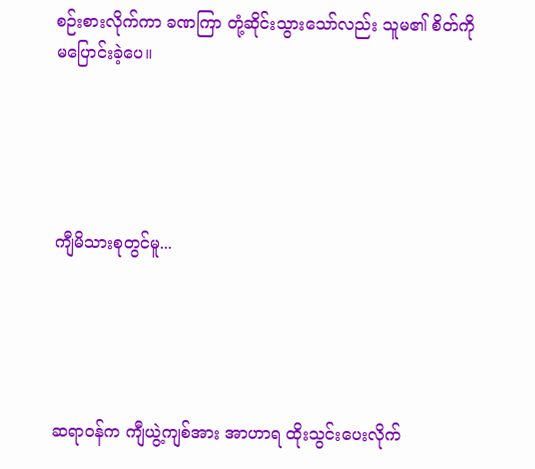စဉ်းစားလိုက်ကာ ခဏကြာ တုံ့ဆိုင်းသွားသော်လည်း သူမ၏ စိတ်ကို မပြောင်းခဲ့ပေ။





ကျီမိသားစုတွင်မူ...





ဆရာဝန်က ကျီယွဲ့ကျစ်အား အာဟာရ ထိုးသွင်းပေးလိုက်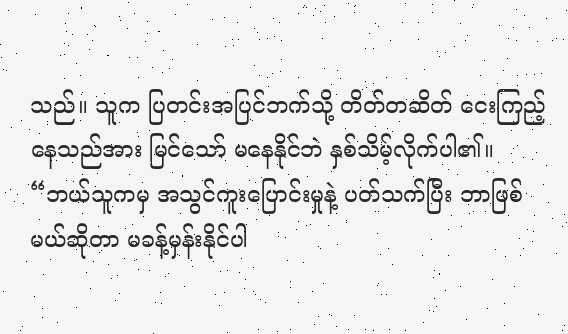သည်။ သူက ပြတင်းအပြင်ဘက်သို့ တိတ်တဆိတ် ငေးကြည့်နေသည်အား မြင်သော် မနေနိုင်ဘဲ နှစ်သိမ့်လိုက်ပါ၏။ “ဘယ်သူကမှ အသွင်ကူးပြောင်းမှုနဲ့ ပတ်သက်ပြီး ဘာဖြစ်မယ်ဆိုတာ မခန့်မှန်းနိုင်ပါ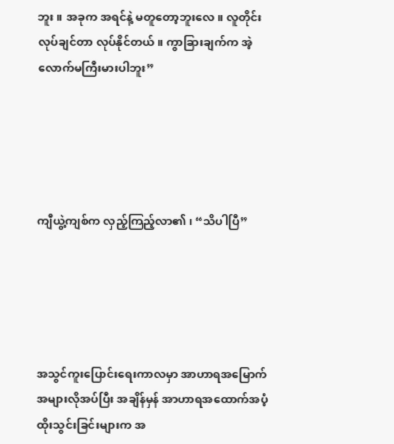ဘူး။ အခုက အရင်နဲ့ မတူတော့ဘူးလေ။ လူတိုင်း လုပ်ချင်တာ လုပ်နိုင်တယ်။ ကွာခြားချက်က အဲ့လောက်မကြီးမားပါဘူး”





ကျီယွဲ့ကျစ်က လှည့်ကြည့်လာ၏၊ “သိပါပြီ”





အသွင်ကူးပြောင်းရေးကာလမှာ အာဟာရအမြောက်အများလိုအပ်ပြီး အချိန်မှန် အာဟာရအထောက်အပံ့ထိုးသွင်းခြင်းများက အ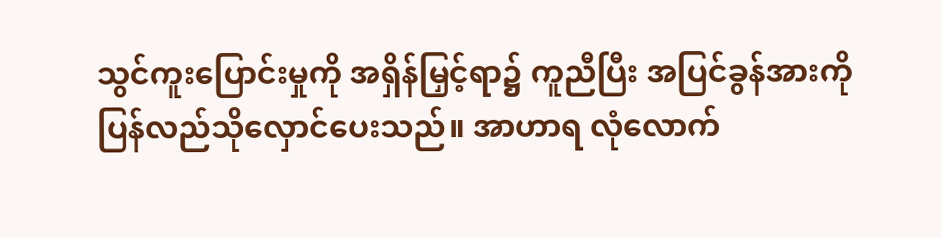သွင်ကူးပြောင်းမှုကို အရှိန်မြှင့်ရာ၌ ကူညီပြီး အပြင်ခွန်အားကို ပြန်လည်သိုလှောင်ပေးသည်။ အာဟာရ လုံလောက်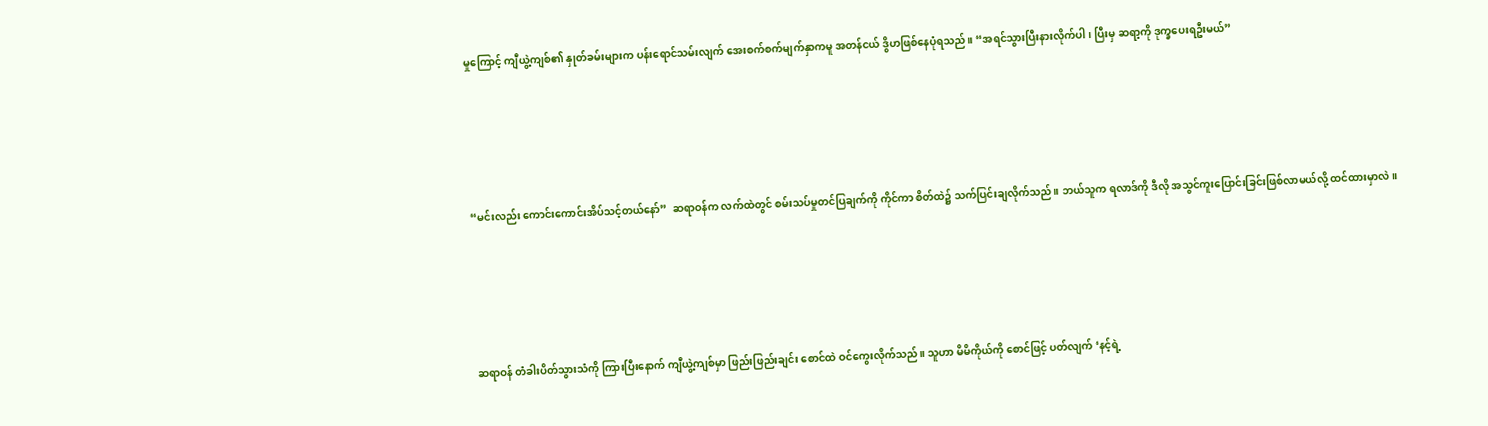မှုကြောင့် ကျီယွဲ့ကျစ်၏ နှုတ်ခမ်းများက ပန်းရောင်သမ်းလျက် အေးစက်စက်မျက်နှာကမူ အတန်ငယ် ဒွိဟဖြစ်နေပုံရသည်။ “အရင်သွားပြီးနားလိုက်ပါ၊ ပြီးမှ ဆရာ့ကို ဒုက္ခပေးရဦးမယ်”





“မင်းလည်း ကောင်းကောင်းအိပ်သင့်တယ်နော်”  ဆရာဝန်က လက်ထဲတွင် စမ်းသပ်မှုတင်ပြချက်ကို ကိုင်ကာ စိတ်ထဲ၌ သက်ပြင်းချလိုက်သည်။ ဘယ်သူက ရလာဒ်ကို ဒီလို အသွင်ကူးပြောင်းခြင်းဖြစ်လာမယ်လို့ ထင်ထားမှာလဲ။





ဆရာဝန် တံခါးပိတ်သွားသံကို ကြားပြီးနောက် ကျီယွဲ့ကျစ်မှာ ဖြည်းဖြည်းချင်း စောင်ထဲ ဝင်ကွေးလိုက်သည်။ သူဟာ မိမိကိုယ်ကို စောင်ဖြင့် ပတ်လျက် ‘နင့်ရဲ့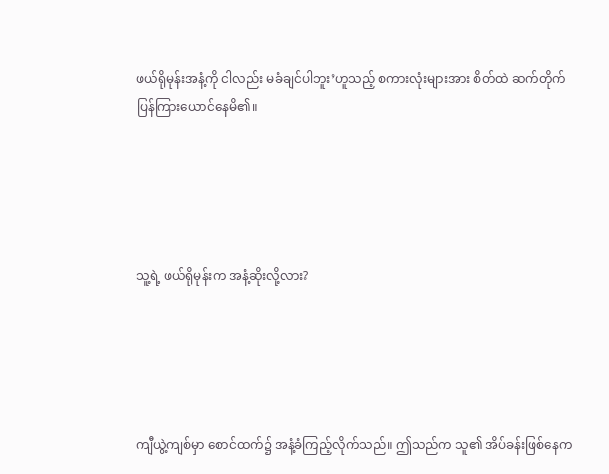ဖယ်ရိုမုန်းအနံ့ကို ငါလည်း မခံချင်ပါဘူး’ဟူသည့် စကားလုံးများအား စိတ်ထဲ ဆက်တိုက် ပြန်ကြားယောင်နေမိ၏။





သူ့ရဲ့ ဖယ်ရိုမုန်းက အနံ့ဆိုးလို့လား?





ကျီယွဲ့ကျစ်မှာ စောင်ထက်၌ အနံ့ခံကြည့်လိုက်သည်။ ဤသည်က သူ၏ အိပ်ခန်းဖြစ်နေက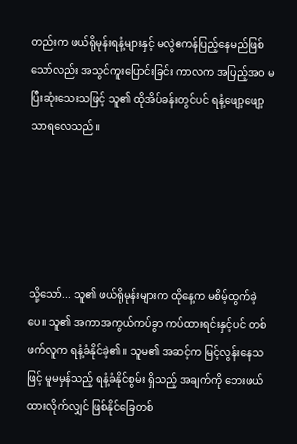တည်းက ဖယ်ရိုမုန်းရနံ့များနှင့် မလွဲဧကန်ပြည့်နေမည်ဖြစ်သော်လည်း အသွင်ကူးပြောင်းခြင်း ကာလက အပြည့်အဝ မပြီးဆုံးသေးသဖြင့် သူ၏ ထိုအိပ်ခန်းတွင်ပင် ရနံ့ဖျော့ဖျော့သာရလေသည်။





သို့သော်... သူ၏ ဖယ်ရိုမုန်းများက ထိုနေ့က မစိမ့်ထွက်ခဲ့ပေ။ သူ၏ အကာအကွယ်ကပ်ခွာ ကပ်ထားရင်းနှင့်ပင် တစ်ဖက်လူက ရနံ့ခံနိုင်ခဲ့၏။ သူမ၏ အဆင့်က မြင့်လွန်းနေသဖြင့် မူမမှန်သည့် ရနံ့ခံနိုင်စွမ်း ရှိသည့် အချက်ကို ဘေးဖယ်ထားလိုက်လျှင် ဖြစ်နိုင်ခြေတစ်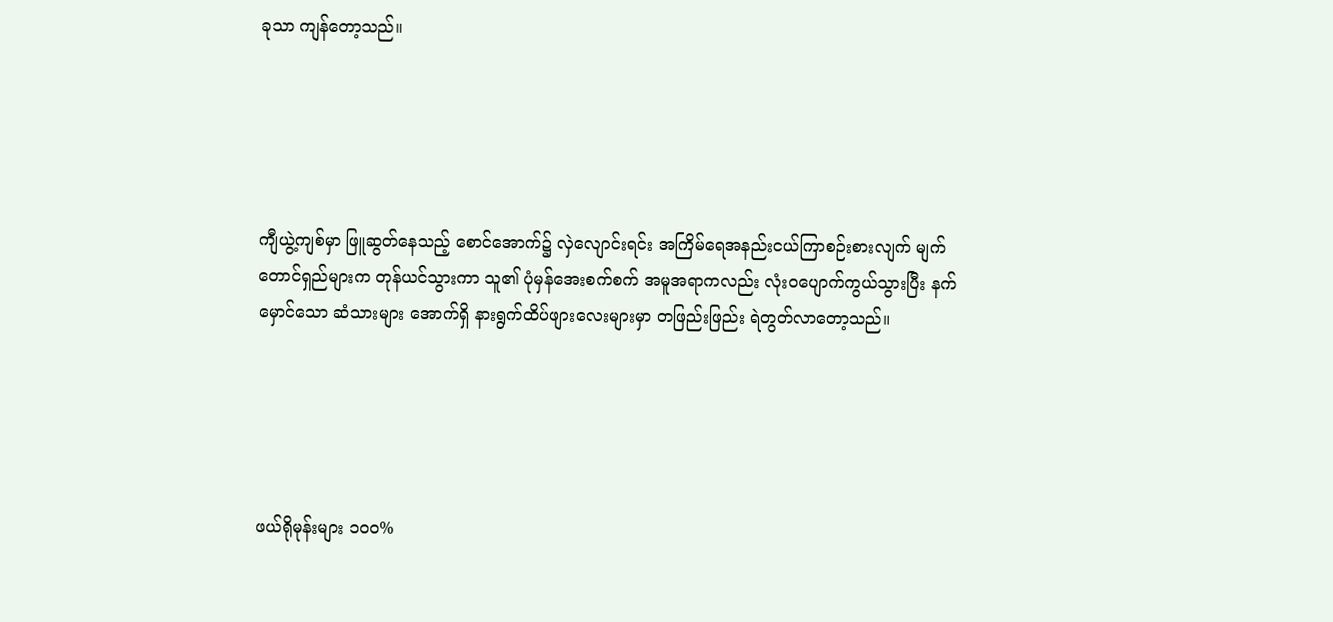ခုသာ ကျန်တော့သည်။





ကျီယွဲ့ကျစ်မှာ ဖြူဆွတ်နေသည့် စောင်အောက်၌ လှဲလျောင်းရင်း အကြိမ်ရေအနည်းငယ်ကြာစဉ်းစားလျက် မျက်တောင်ရှည်များက တုန်ယင်သွားကာ သူ၏ ပုံမှန်အေးစက်စက် အမူအရာကလည်း လုံးဝပျောက်ကွယ်သွားပြီး နက်မှောင်သော ဆံသားများ အောက်ရှိ နားရွက်ထိပ်ဖျားလေးများမှာ တဖြည်းဖြည်း ရဲတွတ်လာတော့သည်။





ဖယ်ရိုမုန်းများ ၁၀၀%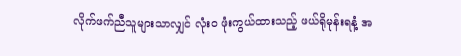လိုက်ဖက်ညီသူများသာလျှင် လုံးဝ ဖုံးကွယ်ထားသည့် ဖယ်ရိုမုန်းရနံ့ အ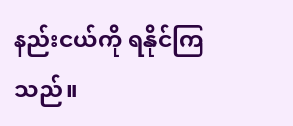နည်းငယ်ကို ရနိုင်ကြသည်။